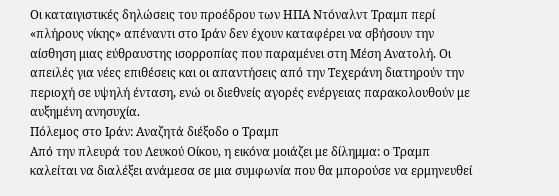Οι καταιγιστικές δηλώσεις του προέδρου των ΗΠΑ Ντόναλντ Τραμπ περί «πλήρους νίκης» απέναντι στο Ιράν δεν έχουν καταφέρει να σβήσουν την αίσθηση μιας εύθραυστης ισορροπίας που παραμένει στη Μέση Ανατολή. Οι απειλές για νέες επιθέσεις και οι απαντήσεις από την Τεχεράνη διατηρούν την περιοχή σε υψηλή ένταση, ενώ οι διεθνείς αγορές ενέργειας παρακολουθούν με αυξημένη ανησυχία.
Πόλεμος στο Ιράν: Αναζητά διέξοδο ο Τραμπ
Από την πλευρά του Λευκού Οίκου, η εικόνα μοιάζει με δίλημμα: ο Τραμπ καλείται να διαλέξει ανάμεσα σε μια συμφωνία που θα μπορούσε να ερμηνευθεί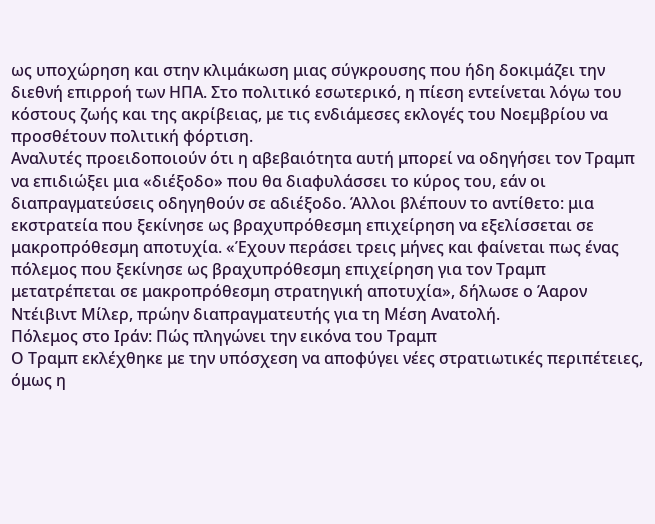ως υποχώρηση και στην κλιμάκωση μιας σύγκρουσης που ήδη δοκιμάζει την διεθνή επιρροή των ΗΠΑ. Στο πολιτικό εσωτερικό, η πίεση εντείνεται λόγω του κόστους ζωής και της ακρίβειας, με τις ενδιάμεσες εκλογές του Νοεμβρίου να προσθέτουν πολιτική φόρτιση.
Αναλυτές προειδοποιούν ότι η αβεβαιότητα αυτή μπορεί να οδηγήσει τον Τραμπ να επιδιώξει μια «διέξοδο» που θα διαφυλάσσει το κύρος του, εάν οι διαπραγματεύσεις οδηγηθούν σε αδιέξοδο. Άλλοι βλέπουν το αντίθετο: μια εκστρατεία που ξεκίνησε ως βραχυπρόθεσμη επιχείρηση να εξελίσσεται σε μακροπρόθεσμη αποτυχία. «Έχουν περάσει τρεις μήνες και φαίνεται πως ένας πόλεμος που ξεκίνησε ως βραχυπρόθεσμη επιχείρηση για τον Τραμπ μετατρέπεται σε μακροπρόθεσμη στρατηγική αποτυχία», δήλωσε ο Άαρον Ντέιβιντ Μίλερ, πρώην διαπραγματευτής για τη Μέση Ανατολή.
Πόλεμος στο Ιράν: Πώς πληγώνει την εικόνα του Τραμπ
Ο Τραμπ εκλέχθηκε με την υπόσχεση να αποφύγει νέες στρατιωτικές περιπέτειες, όμως η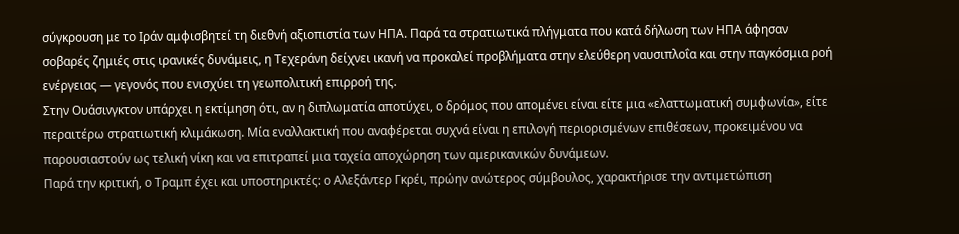σύγκρουση με το Ιράν αμφισβητεί τη διεθνή αξιοπιστία των ΗΠΑ. Παρά τα στρατιωτικά πλήγματα που κατά δήλωση των ΗΠΑ άφησαν σοβαρές ζημιές στις ιρανικές δυνάμεις, η Τεχεράνη δείχνει ικανή να προκαλεί προβλήματα στην ελεύθερη ναυσιπλοΐα και στην παγκόσμια ροή ενέργειας — γεγονός που ενισχύει τη γεωπολιτική επιρροή της.
Στην Ουάσινγκτον υπάρχει η εκτίμηση ότι, αν η διπλωματία αποτύχει, ο δρόμος που απομένει είναι είτε μια «ελαττωματική συμφωνία», είτε περαιτέρω στρατιωτική κλιμάκωση. Μία εναλλακτική που αναφέρεται συχνά είναι η επιλογή περιορισμένων επιθέσεων, προκειμένου να παρουσιαστούν ως τελική νίκη και να επιτραπεί μια ταχεία αποχώρηση των αμερικανικών δυνάμεων.
Παρά την κριτική, ο Τραμπ έχει και υποστηρικτές: ο Αλεξάντερ Γκρέι, πρώην ανώτερος σύμβουλος, χαρακτήρισε την αντιμετώπιση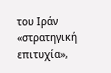του Ιράν «στρατηγική επιτυχία»,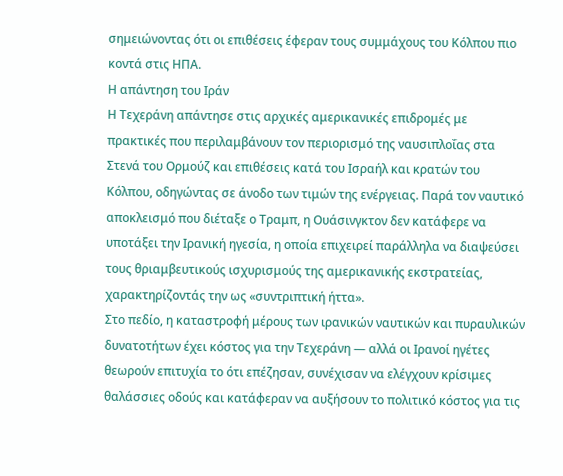σημειώνοντας ότι οι επιθέσεις έφεραν τους συμμάχους του Κόλπου πιο κοντά στις ΗΠΑ.
Η απάντηση του Ιράν
Η Τεχεράνη απάντησε στις αρχικές αμερικανικές επιδρομές με πρακτικές που περιλαμβάνουν τον περιορισμό της ναυσιπλοΐας στα Στενά του Ορμούζ και επιθέσεις κατά του Ισραήλ και κρατών του Κόλπου, οδηγώντας σε άνοδο των τιμών της ενέργειας. Παρά τον ναυτικό αποκλεισμό που διέταξε ο Τραμπ, η Ουάσινγκτον δεν κατάφερε να υποτάξει την Ιρανική ηγεσία, η οποία επιχειρεί παράλληλα να διαψεύσει τους θριαμβευτικούς ισχυρισμούς της αμερικανικής εκστρατείας, χαρακτηρίζοντάς την ως «συντριπτική ήττα».
Στο πεδίο, η καταστροφή μέρους των ιρανικών ναυτικών και πυραυλικών δυνατοτήτων έχει κόστος για την Τεχεράνη — αλλά οι Ιρανοί ηγέτες θεωρούν επιτυχία το ότι επέζησαν, συνέχισαν να ελέγχουν κρίσιμες θαλάσσιες οδούς και κατάφεραν να αυξήσουν το πολιτικό κόστος για τις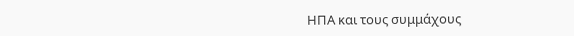ΗΠΑ και τους συμμάχους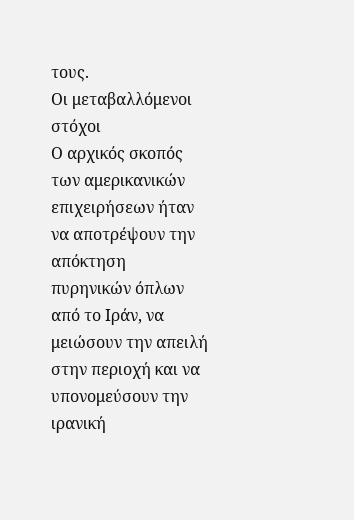τους.
Οι μεταβαλλόμενοι στόχοι
Ο αρχικός σκοπός των αμερικανικών επιχειρήσεων ήταν να αποτρέψουν την απόκτηση πυρηνικών όπλων από το Ιράν, να μειώσουν την απειλή στην περιοχή και να υπονομεύσουν την ιρανική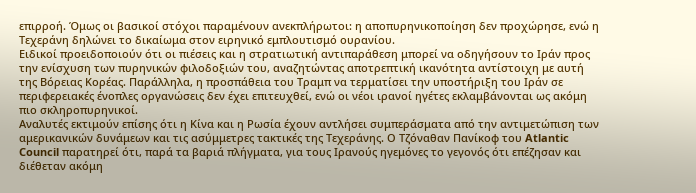επιρροή. Όμως οι βασικοί στόχοι παραμένουν ανεκπλήρωτοι: η αποπυρηνικοποίηση δεν προχώρησε, ενώ η Τεχεράνη δηλώνει το δικαίωμα στον ειρηνικό εμπλουτισμό ουρανίου.
Ειδικοί προειδοποιούν ότι οι πιέσεις και η στρατιωτική αντιπαράθεση μπορεί να οδηγήσουν το Ιράν προς την ενίσχυση των πυρηνικών φιλοδοξιών του, αναζητώντας αποτρεπτική ικανότητα αντίστοιχη με αυτή της Βόρειας Κορέας. Παράλληλα, η προσπάθεια του Τραμπ να τερματίσει την υποστήριξη του Ιράν σε περιφερειακές ένοπλες οργανώσεις δεν έχει επιτευχθεί, ενώ οι νέοι ιρανοί ηγέτες εκλαμβάνονται ως ακόμη πιο σκληροπυρηνικοί.
Αναλυτές εκτιμούν επίσης ότι η Κίνα και η Ρωσία έχουν αντλήσει συμπεράσματα από την αντιμετώπιση των αμερικανικών δυνάμεων και τις ασύμμετρες τακτικές της Τεχεράνης. Ο Τζόναθαν Πανίκοφ του Atlantic Council παρατηρεί ότι, παρά τα βαριά πλήγματα, για τους Ιρανούς ηγεμόνες το γεγονός ότι επέζησαν και διέθεταν ακόμη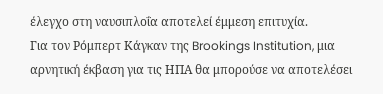έλεγχο στη ναυσιπλοΐα αποτελεί έμμεση επιτυχία.
Για τον Ρόμπερτ Κάγκαν της Brookings Institution, μια αρνητική έκβαση για τις ΗΠΑ θα μπορούσε να αποτελέσει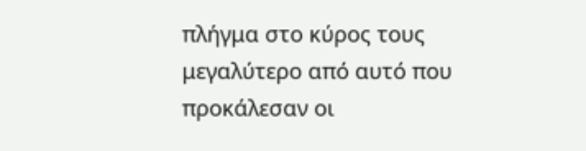πλήγμα στο κύρος τους μεγαλύτερο από αυτό που προκάλεσαν οι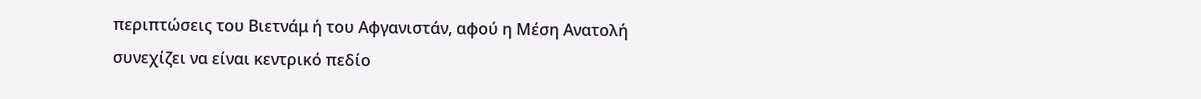περιπτώσεις του Βιετνάμ ή του Αφγανιστάν, αφού η Μέση Ανατολή συνεχίζει να είναι κεντρικό πεδίο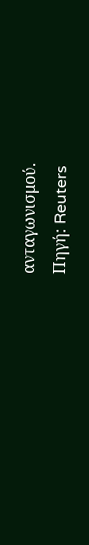ανταγωνισμού.
Πηγή: Reuters